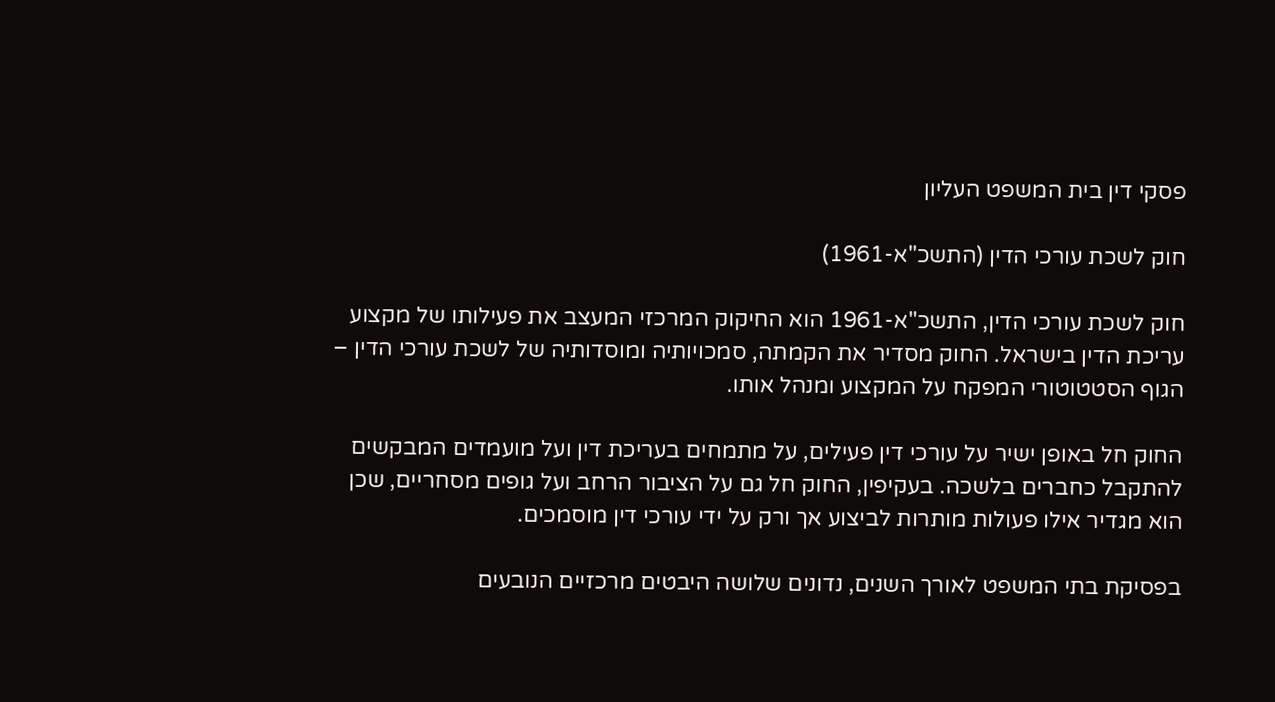פסקי דין בית המשפט העליון

חוק לשכת עורכי הדין (התשכ"א-1961)

חוק לשכת עורכי הדין, התשכ"א-1961 הוא החיקוק המרכזי המעצב את פעילותו של מקצוע עריכת הדין בישראל. החוק מסדיר את הקמתה, סמכויותיה ומוסדותיה של לשכת עורכי הדין – הגוף הסטטוטורי המפקח על המקצוע ומנהל אותו.

החוק חל באופן ישיר על עורכי דין פעילים, על מתמחים בעריכת דין ועל מועמדים המבקשים להתקבל כחברים בלשכה. בעקיפין, החוק חל גם על הציבור הרחב ועל גופים מסחריים, שכן הוא מגדיר אילו פעולות מותרות לביצוע אך ורק על ידי עורכי דין מוסמכים.

בפסיקת בתי המשפט לאורך השנים, נדונים שלושה היבטים מרכזיים הנובעים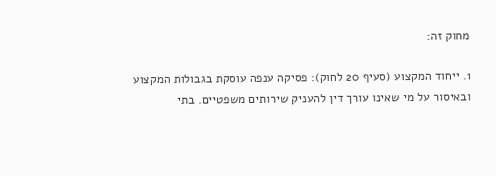מחוק זה:

1. ייחוד המקצוע (סעיף 20 לחוק): פסיקה ענפה עוסקת בגבולות המקצוע ובאיסור על מי שאינו עורך דין להעניק שירותים משפטיים. בתי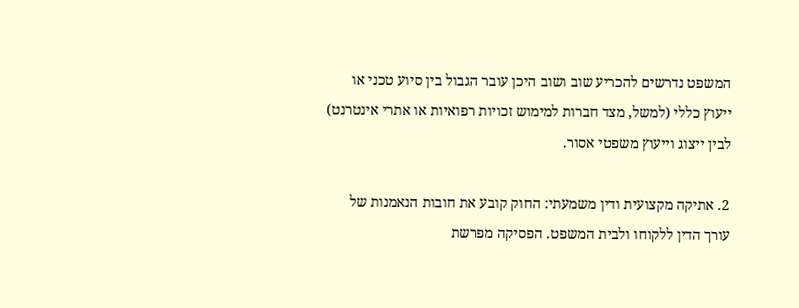המשפט נדרשים להכריע שוב ושוב היכן עובר הגבול בין סיוע טכני או ייעוץ כללי (למשל, מצד חברות למימוש זכויות רפואיות או אתרי אינטרנט) לבין ייצוג וייעוץ משפטי אסור.

2. אתיקה מקצועית ודין משמעתי: החוק קובע את חובות הנאמנות של עורך הדין ללקוחו ולבית המשפט. הפסיקה מפרשת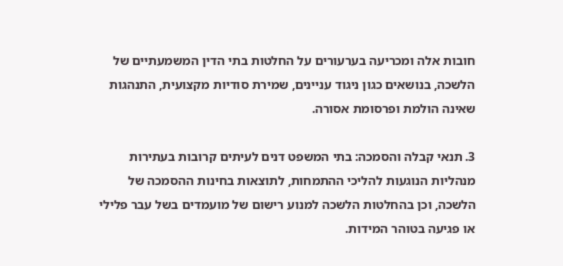חובות אלה ומכריעה בערעורים על החלטות בתי הדין המשמעתיים של הלשכה, בנושאים כגון ניגוד עניינים, שמירת סודיות מקצועית, התנהגות שאינה הולמת ופרסומת אסורה.

3. תנאי קבלה והסמכה: בתי המשפט דנים לעיתים קרובות בעתירות מנהליות הנוגעות להליכי ההתמחות, לתוצאות בחינות ההסמכה של הלשכה, וכן בהחלטות הלשכה למנוע רישום של מועמדים בשל עבר פלילי או פגיעה בטוהר המידות.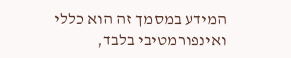המידע במסמך זה הוא כללי ואינפורמטיבי בלבד,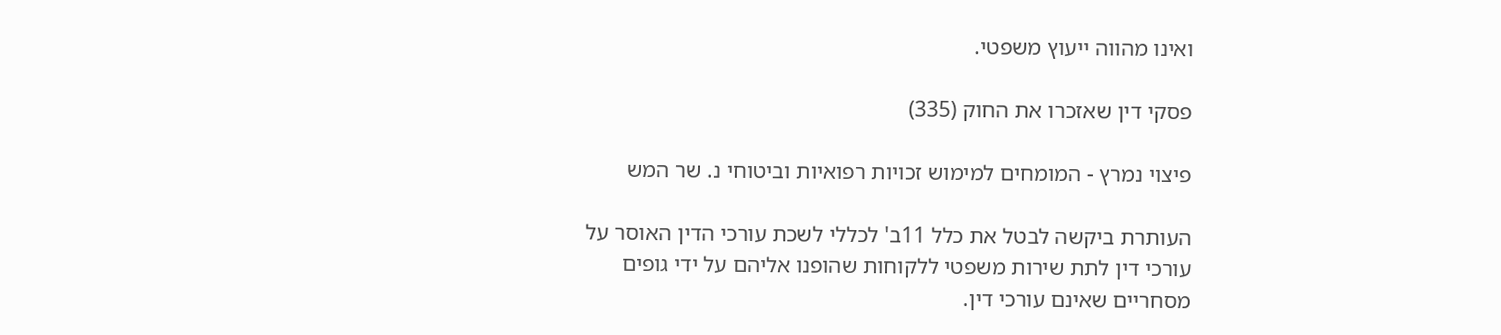ואינו מהווה ייעוץ משפטי.

פסקי דין שאזכרו את החוק (335)

פיצוי נמרץ - המומחים למימוש זכויות רפואיות וביטוחי נ. שר המש

העותרת ביקשה לבטל את כלל 11ב' לכללי לשכת עורכי הדין האוסר על עורכי דין לתת שירות משפטי ללקוחות שהופנו אליהם על ידי גופים מסחריים שאינם עורכי דין.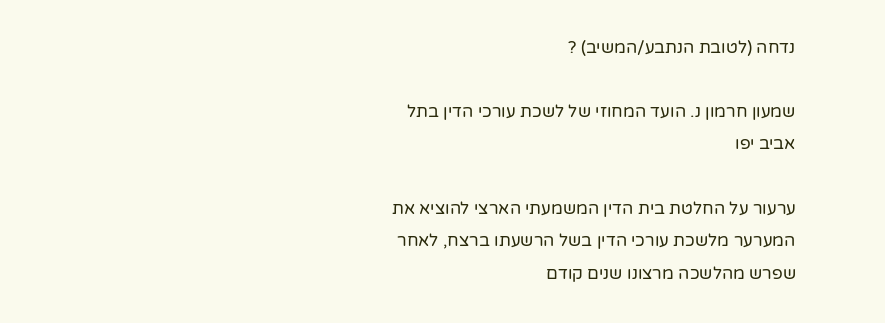נדחה (לטובת הנתבע/המשיב) ?

שמעון חרמון נ. הועד המחוזי של לשכת עורכי הדין בתל אביב יפו

ערעור על החלטת בית הדין המשמעתי הארצי להוציא את המערער מלשכת עורכי הדין בשל הרשעתו ברצח, לאחר שפרש מהלשכה מרצונו שנים קודם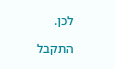לכן.

התקבל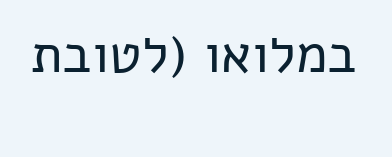במלואו (לטובת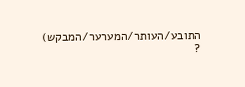התובע/העותר/המערער/המבקש) ?